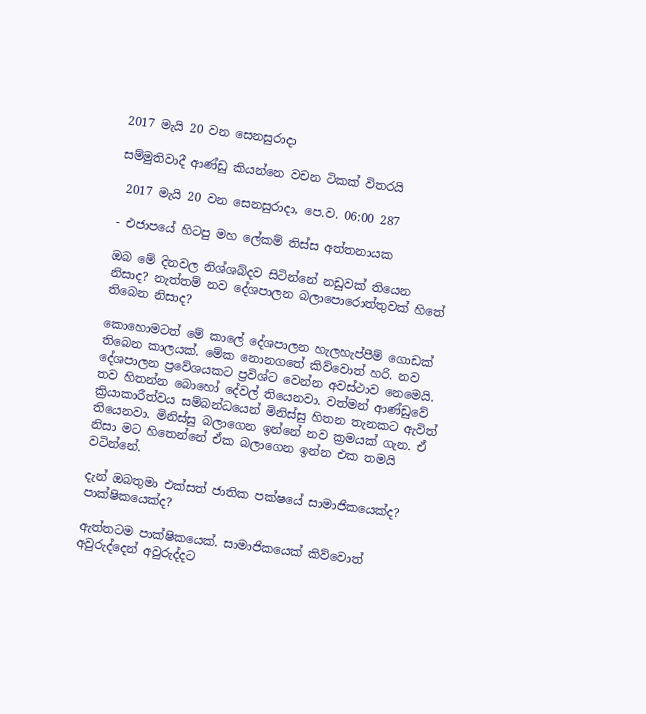2017 මැයි 20 වන සෙනසුරාදා

සම්මුතිවාදී ආණ්ඩු කියන්නෙ වචන ටිකක් විතරයි

 2017 මැයි 20 වන සෙනසුරාදා, පෙ.ව. 06:00 287

- එජාපයේ හිටපු මහ ලේකම් තිස්ස අත්තනායක

ඔබ මේ දිනවල නිශ්ශබ්දව සිටින්නේ නඩුවක් තියෙන නිසාද? නැත්තම් නව දේශපාලන බලාපොරොත්තුවක් හිතේ තිබෙන නිසාද?

කොහොමටත් මේ කාලේ දේශපාලන හැලහැප්පීම් ගොඩක් තිබෙන කාලයක්. මේක නොනගතේ කිව්වොත් හරි. නව දේශපාලන ප්‍රවේශයකට ප්‍රවිශ්ට වෙන්න අවස්ථාව නෙමෙයි. තව හිතන්න බොහෝ දේවල් තියෙනවා. වත්මන් ආණ්ඩුවේ ක්‍රියාකාරීත්වය සම්බන්ධයෙන් මිනිස්සු හිතන තැනකට ඇවිත් තියෙනවා. මිනිස්සු බලාගෙන ඉන්නේ නව ක්‍රමයක් ගැන. ඒ නිසා මට හිතෙන්නේ ඒක බලාගෙන ඉන්න එක තමයි වටින්නේ.

දැන් ඔබතුමා එක්සත් ජාතික පක්ෂයේ සාමාජිකයෙක්ද? පාක්ෂිකයෙක්ද?

ඇත්තටම පාක්ෂිකයෙක්. සාමාජිකයෙක් කිව්වොත් අවුරුද්දෙන් අවුරුද්දට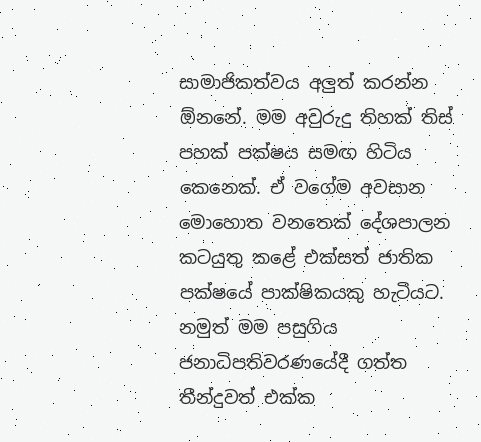සාමාජිකත්වය අලුත් කරන්න ඕනනේ. මම අවුරුදු තිහක් තිස් පහක් පක්ෂය සමඟ හිටිය කෙනෙක්. ඒ වගේම අවසාන මොහොත වනතෙක් දේශපාලන කටයුතු කළේ එක්සත් ජාතික පක්ෂයේ පාක්ෂිකයකු හැටියට. නමුත් මම පසුගිය ජනාධිපතිවරණයේදී ගත්ත තීන්දුවත් එක්ක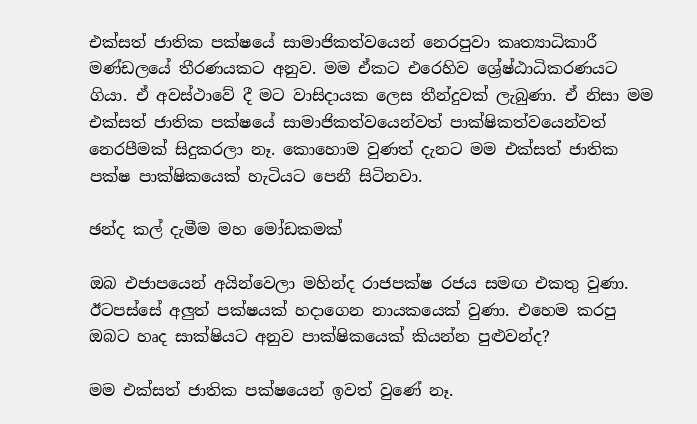එක්සත් ජාතික පක්ෂයේ සාමාජිකත්වයෙන් නෙරපුවා කෘත්‍යාධිකාරී මණ්ඩලයේ තීරණයකට අනුව. මම ඒකට එරෙහිව ශ්‍රේෂ්ඨාධිකරණයට ගියා. ඒ අවස්ථාවේ දී මට වාසිදායක ලෙස තීන්දුවක් ලැබුණා. ඒ නිසා මම එක්සත් ජාතික පක්ෂයේ සාමාජිකත්වයෙන්වත් පාක්ෂිකත්වයෙන්වත් නෙරපීමක් සිදුකරලා නෑ. කොහොම වුණත් දැනට මම එක්සත් ජාතික පක්ෂ පාක්ෂිකයෙක් හැටියට පෙනී සිටිනවා.

ඡන්ද කල් දැමීම මහ මෝඩකමක්

ඔබ එජාපයෙන් අයින්වෙලා මහින්ද රාජපක්ෂ රජය සමඟ එකතු වුණා. ඊටපස්සේ අලුත් පක්ෂයක් හදාගෙන නායකයෙක් වුණා. එහෙම කරපු ඔබට හෘද සාක්ෂියට අනුව පාක්ෂිකයෙක් කියන්න පුළුවන්ද?

මම එක්සත් ජාතික පක්ෂයෙන් ඉවත් වුණේ නෑ.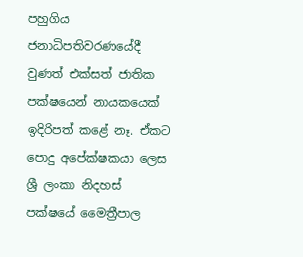පහුගිය ජනාධිපතිවරණයේදී වුණත් එක්සත් ජාතික පක්ෂයෙන් නායකයෙක් ඉදිරිපත් කළේ නෑ. ඒකට පොදු අපේක්ෂකයා ලෙස ශ්‍රී ලංකා නිදහස් පක්ෂයේ මෛත්‍රීපාල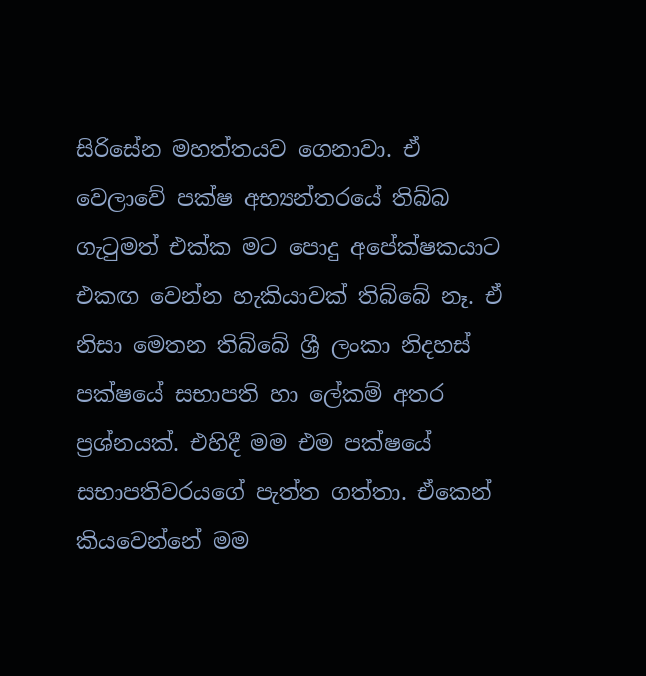සිරිසේන මහත්තයව ගෙනාවා. ඒ වෙලාවේ පක්ෂ අභ්‍යන්තරයේ තිබ්බ ගැටුමත් එක්ක මට පොදු අපේක්ෂකයාට එකඟ වෙන්න හැකියාවක් තිබ්බේ නෑ. ඒ නිසා මෙතන තිබ්බේ ශ්‍රී ලංකා නිදහස් පක්ෂයේ සභාපති හා ලේකම් අතර ප්‍රශ්නයක්. එහිදී මම එම පක්ෂයේ සභාපතිවරයගේ පැත්ත ගත්තා. ඒකෙන් කියවෙන්නේ මම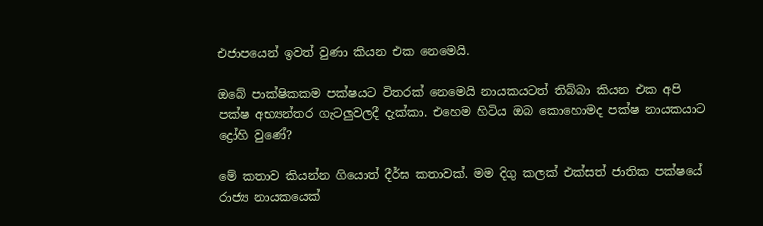එජාපයෙන් ඉවත් වුණා කියන එක නෙමෙයි.

ඔබේ පාක්ෂිකකම පක්ෂයට විතරක් නෙමෙයි නායකයටත් තිබ්බා කියන එක අපි පක්ෂ අභ්‍යන්තර ගැටලුවලදී දැක්කා. එහෙම හිටිය ඔබ කොහොමද පක්ෂ නායකයාට ද්‍රෝහි වුණේ?

මේ කතාව කියන්න ගියොත් දීර්ඝ කතාවක්. මම දිගු කලක් එක්සත් ජාතික පක්ෂයේ රාජ්‍ය නායකයෙක්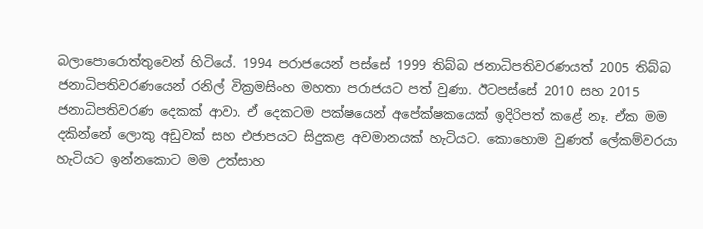බලාපොරොත්තුවෙන් හිටියේ. 1994 පරාජයෙන් පස්සේ 1999 තිබ්බ ජනාධිපතිවරණයත් 2005 තිබ්බ ජනාධිපතිවරණයෙන් රනිල් වික්‍රමසිංහ මහතා පරාජයට පත් වුණා. ඊටපස්සේ 2010 සහ 2015 ජනාධිපතිවරණ දෙකක් ආවා. ඒ දෙකටම පක්ෂයෙන් අපේක්ෂකයෙක් ඉදිරිපත් කළේ නෑ. ඒක මම දකින්නේ ලොකු අඩුවක් සහ එජාපයට සිදුකළ අවමානයක් හැටියට. කොහොම වුණත් ලේකම්වරයා හැටියට ඉන්නකොට මම උත්සාහ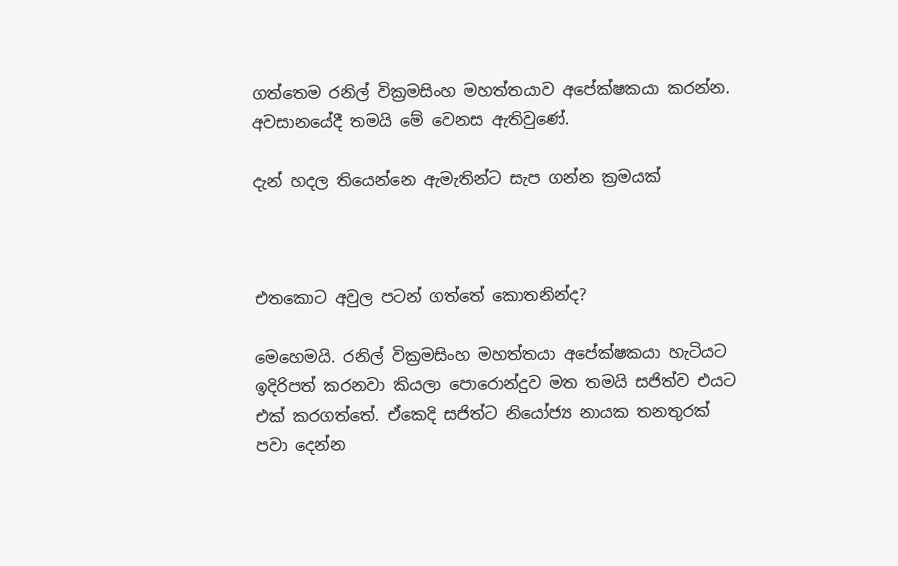ගත්තෙම රනිල් වික්‍රමසිංහ මහත්තයාව අපේක්ෂකයා කරන්න. අවසානයේදී තමයි මේ වෙනස ඇතිවුණේ.

දැන් හදල තියෙන්නෙ ඇමැතින්ට සැප ගන්න ක්‍රමයක්



එතකොට අවුල පටන් ගත්තේ කොතනින්ද?

මෙහෙමයි. රනිල් වික්‍රමසිංහ මහත්තයා අපේක්ෂකයා හැටියට ඉදිරිපත් කරනවා කියලා පොරොන්දුව මත තමයි සජිත්ව එයට එක් කරගත්තේ. ඒකෙදි සජිත්ට නියෝජ්‍ය නායක තනතුරක් පවා දෙන්න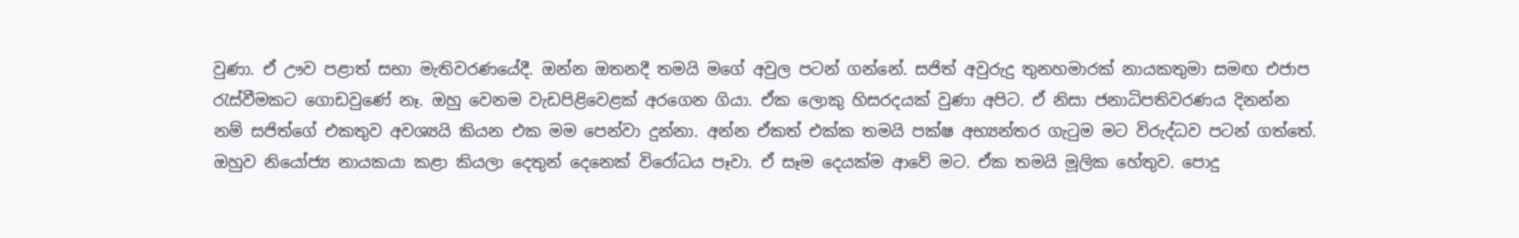වුණා. ඒ ඌව පළාත් සභා මැතිවරණයේදී. ඔන්න ඔතනදී තමයි මගේ අවුල පටන් ගන්නේ. සජිත් අවුරුදු තුනහමාරක් නායකතුමා සමඟ එජාප රැස්වීමකට ගොඩවුණේ නෑ. ඔහු වෙනම වැඩපිළිවෙළක් අරගෙන ගියා. ඒක ලොකු හිසරදයක් වුණා අපිට. ඒ නිසා ජනාධිපතිවරණය දිනන්න නම් සජිත්ගේ එකතුව අවශ්‍යයි කියන එක මම පෙන්වා දුන්නා. අන්න ඒකත් එක්ක තමයි පක්ෂ අභ්‍යන්තර ගැටුම මට විරුද්ධව පටන් ගත්තේ. ඔහුව නියෝජ්‍ය නායකයා කළා කියලා දෙතුන් දෙනෙක් විරෝධය පෑවා. ඒ සෑම දෙයක්ම ආවේ මට. ඒක තමයි මූලික හේතුව. පොදු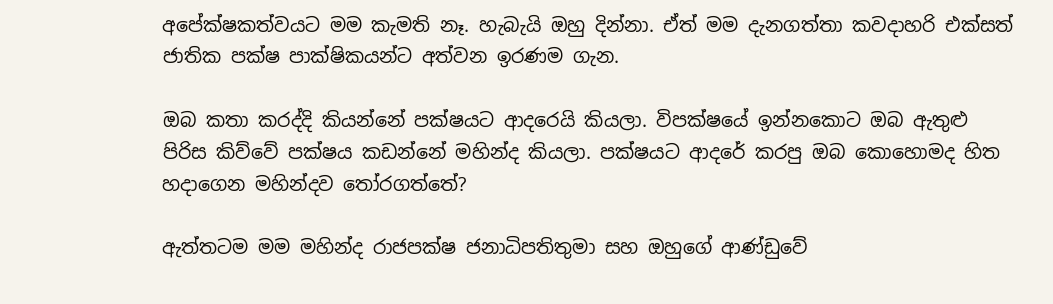අපේක්ෂකත්වයට මම කැමති නෑ. හැබැයි ඔහු දින්නා. ඒත් මම දැනගත්තා කවදාහරි එක්සත් ජාතික පක්ෂ පාක්ෂිකයන්ට අත්වන ඉරණම ගැන.

ඔබ කතා කරද්දි කියන්නේ පක්ෂයට ආදරෙයි කියලා. විපක්ෂයේ ඉන්නකොට ඔබ ඇතුළු පිරිස කිව්වේ පක්ෂය කඩන්නේ මහින්ද කියලා. පක්ෂයට ආදරේ කරපු ඔබ කොහොමද හිත හදාගෙන මහින්දව තෝරගත්තේ?

ඇත්තටම මම මහින්ද රාජපක්ෂ ජනාධිපතිතුමා සහ ඔහුගේ ආණ්ඩුවේ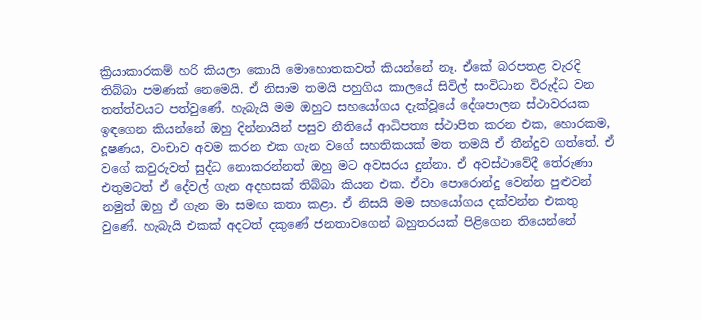ක්‍රියාකාරකම් හරි කියලා කොයි මොහොතකවත් කියන්නේ නෑ. ඒකේ බරපතළ වැරදි තිබ්බා පමණක් නෙමෙයි. ඒ නිසාම තමයි පහුගිය කාලයේ සිවිල් සංවිධාන විරුද්ධ වන තත්ත්වයට පත්වුණේ. හැබැයි මම ඔහුට සහයෝගය දැක්වූයේ දේශපාලන ස්ථාවරයක ඉඳගෙන කියන්නේ ඔහු දින්නායින් පසුව නීතියේ ආධිපත්‍ය ස්ථාපිත කරන එක, හොරකම, දූෂණය, වංචාව අවම කරන එක ගැන වගේ සහතිකයක් මත තමයි ඒ තීන්දුව ගත්තේ. ඒ වගේ කවුරුවත් සුද්ධ නොකරන්නත් ඔහු මට අවසරය දුන්නා. ඒ අවස්ථාවේදී තේරුණා එතුමටත් ඒ දේවල් ගැන අදහසක් තිබ්බා කියන එක. ඒවා පොරොන්දු වෙන්න පුළුවන් නමුත් ඔහු ඒ ගැන මා සමඟ කතා කළා. ඒ නිසයි මම සහයෝගය දක්වන්න එකතු වුණේ. හැබැයි එකක් අදටත් දකුණේ ජනතාවගෙන් බහුතරයක් පිළිගෙන තියෙන්නේ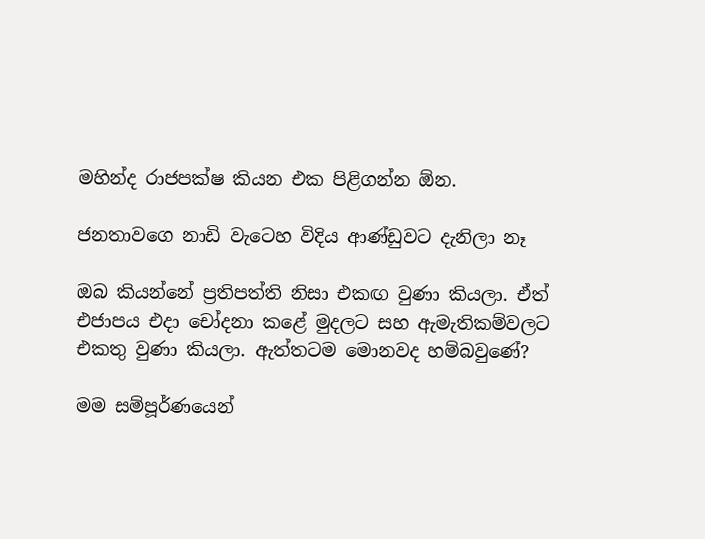මහින්ද රාජපක්ෂ කියන එක පිළිගන්න ඕන.

ජනතාවගෙ නාඩි වැටෙහ විදිය ආණ්ඩුවට දැනිලා නෑ

ඔබ කියන්නේ ප්‍රතිපත්ති නිසා එකඟ වුණා කියලා. ඒත් එජාපය එදා චෝදනා කළේ මුදලට සහ ඇමැතිකම්වලට එකතු වුණා කියලා. ඇත්තටම මොනවද හම්බවුණේ?

මම සම්පූර්ණයෙන්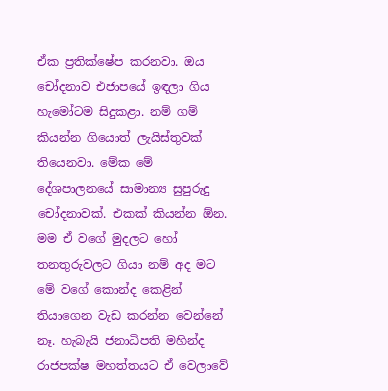ඒක ප්‍රතික්ෂේප කරනවා. ඔය චෝදනාව එජාපයේ ඉඳලා ගිය හැමෝටම සිදුකළා. නම් ගම් කියන්න ගියොත් ලැයිස්තුවක් තියෙනවා. මේක මේ දේශපාලනයේ සාමාන්‍ය සුපුරුදු චෝදනාවක්. එකක් කියන්න ඕන. මම ඒ වගේ මුදලට හෝ තනතුරුවලට ගියා නම් අද මට මේ වගේ කොන්ද කෙළින් තියාගෙන වැඩ කරන්න වෙන්නේ නෑ. හැබැයි ජනාධිපති මහින්ද රාජපක්ෂ මහත්තයට ඒ වෙලාවේ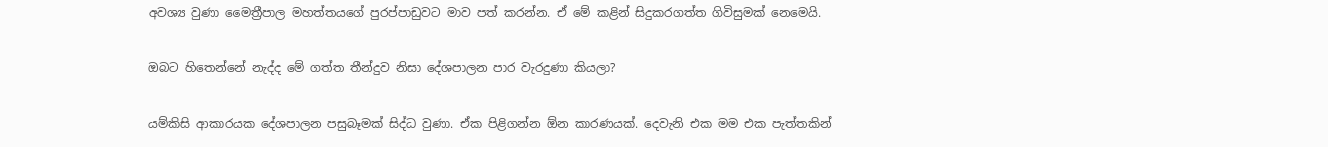අවශ්‍ය වුණා මෛත්‍රීපාල මහත්තයගේ පුරප්පාඩුවට මාව පත් කරන්න. ඒ මේ කළින් සිදුකරගත්ත ගිවිසුමක් නෙමෙයි.

ඔබට හිතෙන්නේ නැද්ද මේ ගත්ත තීන්දුව නිසා දේශපාලන පාර වැරදුණා කියලා?

යම්කිසි ආකාරයක දේශපාලන පසුබෑමක් සිද්ධ වුණා. ඒක පිළිගන්න ඕන කාරණයක්. දෙවැනි එක මම එක පැත්තකින්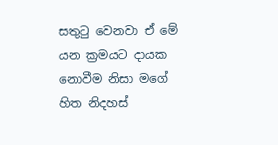සතුටු වෙනවා ඒ මේ යන ක්‍රමයට දායක නොවීම නිසා මගේ හිත නිදහස්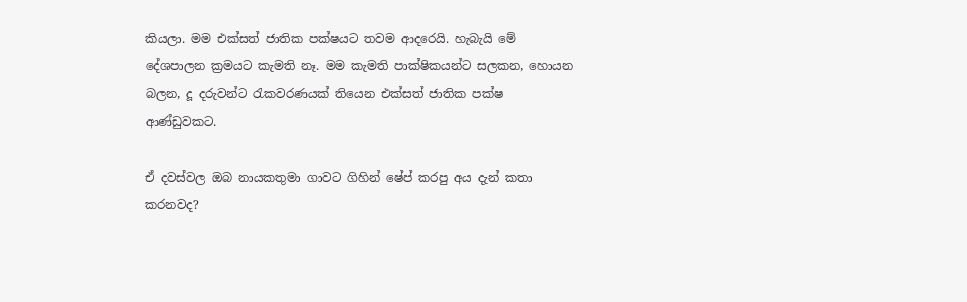කියලා. මම එක්සත් ජාතික පක්ෂයට තවම ආදරෙයි. හැබැයි මේ දේශපාලන ක්‍රමයට කැමති නෑ. මම කැමති පාක්ෂිකයන්ට සලකන, හොයන බලන, දූ දරුවන්ට රැකවරණයක් තියෙන එක්සත් ජාතික පක්ෂ ආණ්ඩුවකට.

ඒ දවස්වල ඔබ නායකතුමා ගාවට ගිහින් ෂේප් කරපු අය දැන් කතා කරනවද?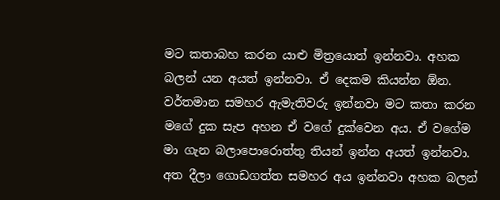මට කතාබහ කරන යාළු මිත්‍රයොත් ඉන්නවා. අහක බලන් යන අයත් ඉන්නවා. ඒ දෙකම කියන්න ඕන. වර්තමාන සමහර ඇමැතිවරු ඉන්නවා මට කතා කරන මගේ දුක සැප අහන ඒ වගේ දුක්වෙන අය. ඒ වගේම මා ගැන බලාපොරොත්තු තියන් ඉන්න අයත් ඉන්නවා. අත දීලා ගොඩගත්ත සමහර අය ඉන්නවා අහක බලන්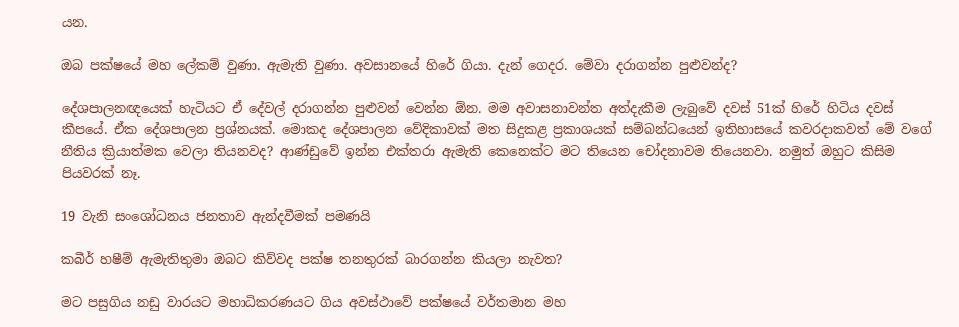යන.

ඔබ පක්ෂයේ මහ ලේකම් වුණා. ඇමැති වුණා. අවසානයේ හිරේ ගියා. දැන් ගෙදර. මේවා දරාගන්න පුළුවන්ද?

දේශපාලනඥයෙක් හැටියට ඒ දේවල් දරාගන්න පුළුවන් වෙන්න ඕන. මම අවාසනාවන්ත අත්දැකීම ලැබුවේ දවස් 51ක් හිරේ හිටිය දවස් කීපයේ. ඒක දේශපාලන ප්‍රශ්නයක්. මොකද දේශපාලන වේදිකාවක් මත සිදුකළ ප්‍රකාශයක් සම්බන්ධයෙන් ඉතිහාසයේ කවරදාකවත් මේ වගේ නීතිය ක්‍රියාත්මක වෙලා තියනවද? ආණ්ඩුවේ ඉන්න එක්තරා ඇමැති කෙනෙක්ට මට තියෙන චෝදනාවම තියෙනවා. නමුත් ඔහුට කිසිම පියවරක් නෑ.

19 වැනි සංශෝධනය ජනතාව ඇන්දවීමක් පමණයි

කබීර් හෂීම් ඇමැතිතුමා ඔබට කිව්වද පක්ෂ තනතුරක් බාරගන්න කියලා නැවත?

මට පසුගිය නඩු වාරයට මහාධිකරණයට ගිය අවස්ථාවේ පක්ෂයේ වර්තමාන මහ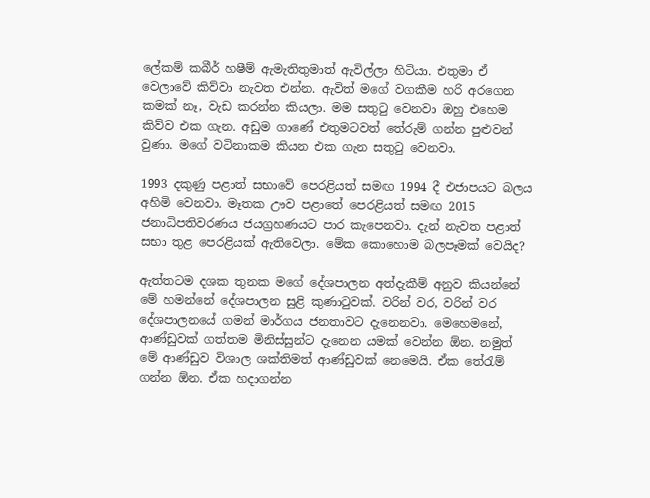ලේකම් කබීර් හෂීම් ඇමැතිතුමාත් ඇවිල්ලා හිටියා. එතුමා ඒ වෙලාවේ කිව්වා නැවත එන්න. ඇවිත් මගේ වගකීම හරි අරගෙන කමක් නෑ, වැඩ කරන්න කියලා. මම සතුටු වෙනවා ඔහු එහෙම කිව්ව එක ගැන. අඩුම ගාණේ එතුමටවත් තේරුම් ගන්න පුළුවන් වුණා. මගේ වටිනාකම කියන එක ගැන සතුටු වෙනවා.

1993 දකුණු පළාත් සභාවේ පෙරළියත් සමඟ 1994 දී එජාපයට බලය අහිමි වෙනවා. මෑතක ඌව පළාතේ පෙරළියත් සමඟ 2015 ජනාධිපතිවරණය ජයග්‍රහණයට පාර කැපෙනවා. දැන් නැවත පළාත් සභා තුළ පෙරළියක් ඇතිවෙලා. මේක කොහොම බලපෑමක් වෙයිද?

ඇත්තටම දශක තුනක මගේ දේශපාලන අත්දැකීම් අනුව කියන්නේ මේ හමන්නේ දේශපාලන සුළි කුණාටුවක්. වරින් වර, වරින් වර දේශපාලනයේ ගමන් මාර්ගය ජනතාවට දැනෙනවා. මෙහෙමනේ, ආණ්ඩුවක් ගත්තම මිනිස්සුන්ට දැනෙන යමක් වෙන්න ඕන. නමුත් මේ ආණ්ඩුව විශාල ශක්තිමත් ආණ්ඩුවක් නෙමෙයි. ඒක තේරැම් ගන්න ඕන. ඒක හදාගන්න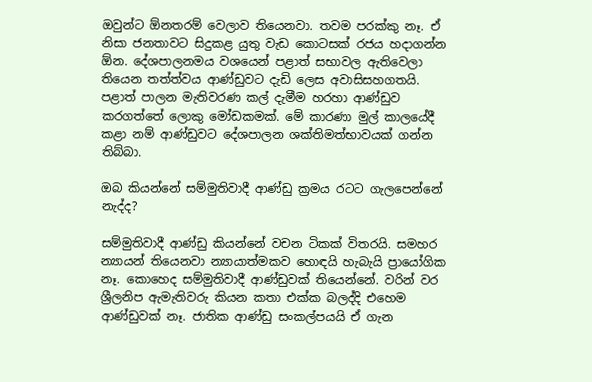ඔවුන්ට ඕනතරම් වෙලාව තියෙනවා. තවම පරක්කු නෑ. ඒ නිසා ජනතාවට සිදුකළ යුතු වැඩ කොටසක් රජය හදාගන්න ඕන. දේශපාලනමය වශයෙන් පළාත් සභාවල ඇතිවෙලා තියෙන තත්ත්වය ආණ්ඩුවට දැඩි ලෙස අවාසිසහගතයි. පළාත් පාලන මැතිවරණ කල් දැමීම හරහා ආණ්ඩුව කරගත්තේ ලොකු මෝඩකමක්. මේ කාරණා මුල් කාලයේදී කළා නම් ආණ්ඩුවට දේශපාලන ශක්තිමත්භාවයක් ගන්න තිබ්බා.

ඔබ කියන්නේ සම්මුතිවාදී ආණ්ඩු ක්‍රමය රටට ගැලපෙන්නේ නැද්ද?

සම්මුතිවාදී ආණ්ඩු කියන්නේ වචන ටිකක් විතරයි. සමහර න්‍යායන් තියෙනවා න්‍යායාත්මකව හොඳයි හැබැයි ප්‍රායෝගික නෑ. කොහෙද සම්මුතිවාදී ආණ්ඩුවක් තියෙන්නේ. වරින් වර ශ්‍රීලනිප ඇමැතිවරු කියන කතා එක්ක බලද්දි එහෙම ආණ්ඩුවක් නෑ. ජාතික ආණ්ඩු සංකල්පයයි ඒ ගැන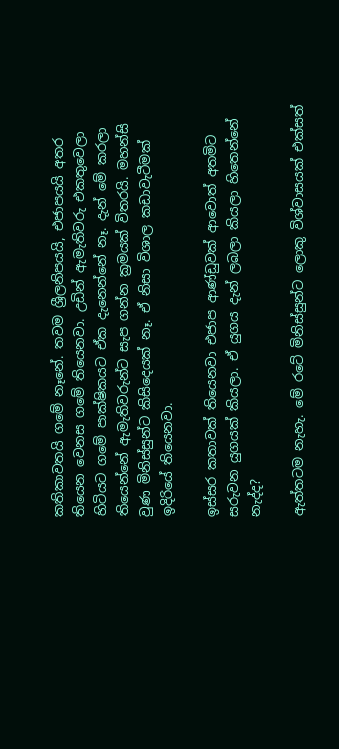කතිකාවතයි ගමේ නෑනේ. තවම ශ්‍රීලනිපයයි, එජාපයයි අතර තියෙන වෙනස ගමේ තියෙනවා. උඩින් ඇමැතිවරු එකතුවෙලා හිටියට ගමේ පාක්ෂිකයට ඒක දැනෙන්නේ නෑ. දැන් මේ කරලා තියෙන්නේ ඇමැතිවරුන්ට සැප ගන්න ක්‍රමයක් විතරයි. මහන්සි වුණ මිනිස්සුන්ට කිසිදෙයක් නෑ. ඒ නිසා විශාල කඩාවැටීමක් ඉදිරියේ තියෙනවා.

ඉස්සර කතාවක් තියෙනවා එජාප ආණ්ඩුවක් ආවොත් අතමිට සරුවන යුගයක් කියලා. ඒ යුගය දැන් ලබලා කියලා හිතෙන්නේ නැද්ද?

ඇත්තටම නැහැ. මේ රටේ මිනිස්සුන්ට ලොකු විශ්වාසයක් එක්සත්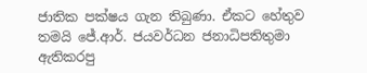ජාතික පක්ෂය ගැන තිබුණා. ඒකට හේතුව තමයි ජේ.ආර්. ජයවර්ධන ජනාධිපතිතුමා ඇතිකරපු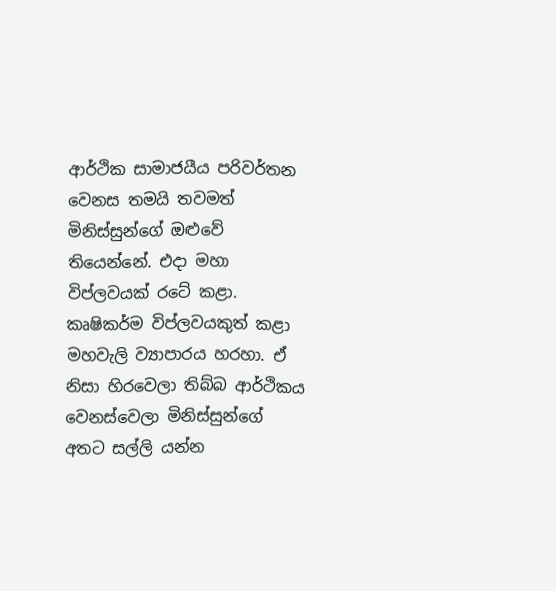ආර්ථික සාමාජයීය පරිවර්තන වෙනස තමයි තවමත් මිනිස්සුන්ගේ ඔළුවේ තියෙන්නේ. එදා මහා විප්ලවයක් රටේ කළා. කෘෂිකර්ම විප්ලවයකුත් කළා මහවැලි ව්‍යාපාරය හරහා. ඒ නිසා හිරවෙලා තිබ්බ ආර්ථිකය වෙනස්වෙලා මිනිස්සුන්ගේ අතට සල්ලි යන්න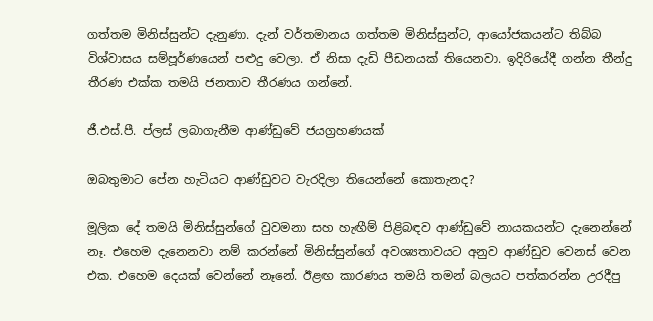ගත්තම මිනිස්සුන්ට දැනුණා. දැන් වර්තමානය ගත්තම මිනිස්සුන්ට, ආයෝජකයන්ට තිබ්බ විශ්වාසය සම්පූර්ණයෙන් පළුදු වෙලා. ඒ නිසා දැඩි පීඩනයක් තියෙනවා. ඉදිරියේදී ගන්න තීන්දු තීරණ එක්ක තමයි ජනතාව තීරණය ගන්නේ.

ජී.එස්.පී. ප්ලස් ලබාගැනීම ආණ්ඩුවේ ජයග්‍රහණයක්

ඔබතුමාට පේන හැටියට ආණ්ඩුවට වැරදිලා තියෙන්නේ කොතැනද?

මූලික දේ තමයි මිනිස්සුන්ගේ වුවමනා සහ හැඟීම් පිළිබඳව ආණ්ඩුවේ නායකයන්ට දැනෙන්නේ නෑ. එහෙම දැනෙනවා නම් කරන්නේ මිනිස්සුන්ගේ අවශ්‍යතාවයට අනුව ආණ්ඩුව වෙනස් වෙන එක. එහෙම දෙයක් වෙන්නේ නෑනේ. ඊළඟ කාරණය තමයි තමන් බලයට පත්කරන්න උරදීපු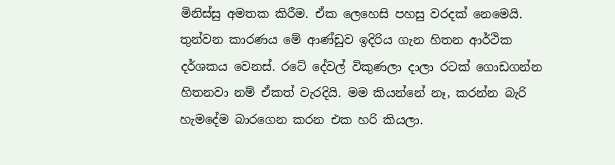මිනිස්සු අමතක කිරීම. ඒක ලෙහෙසි පහසු වරදක් නෙමෙයි. තුන්වන කාරණය මේ ආණ්ඩුව ඉදිරිය ගැන හිතන ආර්ථික දර්ශකය වෙනස්. රටේ දේවල් විකුණලා දාලා රටක් ගොඩගන්න හිතනවා නම් ඒකත් වැරදියි. මම කියන්නේ නෑ, කරන්න බැරි හැමදේම බාරගෙන කරන එක හරි කියලා.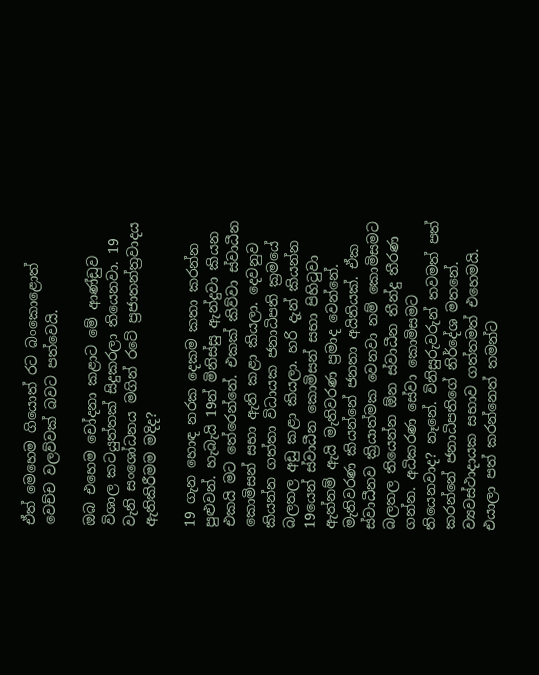ඒත් මෙහෙම ගියොත් රට බංකොළොත් වෙච්ච වලව්වක් බවට පත්වෙයි.

ඔබ එහෙම චෝදනා කළාට මේ ආණ්ඩුව විශාල කටයුත්තක් සිදුකරලා තියෙනවා. 19 වැනි සංශෝධනය මගින් රටේ ප්‍රජාතන්ත්‍රවාදය ඇතිකිරීමම මදිද?

19 ගැන හොඳ නරක දෙකම කතා කරන්න පුළුවන්. හැබැයි 19න් මිනිස්සු ඇන්දුවා කියන එකයි මට තේරෙන්නේ. එකක් කිව්වා ස්වාධීන කොමිසන් සභා ඇති කළා කියලා. දෙවනුව කියන්න ගත්තා විධායක ජනාධිපති ක්‍රමයේ බලතල අඩු කළා කියලා. හරි දැන් කියන්න 19යෙන් ස්වාධීන කොමිසන් සභා පිහිටුවා ඇත්නම් ඇයි මැතිවරණ ප්‍රමාද වෙන්නේ. මැතිවරණ කියන්නේ ජනතා අයිතියක්. ඒක ස්වාධීනව ක්‍රියාත්මක වෙනවා නම් කොමිසමට බලතල තියෙන්න ඕන ස්වාධීන තීන්දු තීරණ ගන්න. අධිකරණ සේවා කොමිසමට තියෙනවාද? නෑනේ. විනිසුරුවරුන් තවමත් පත් කරන්නේ ජනාධිපතිගේ නිර්දේශ මතනේ. ව්‍යවස්ථාදායක සභාව ගත්තමත් එහෙමයි. එයාලා පත් කරන්නෙත් තමන්ට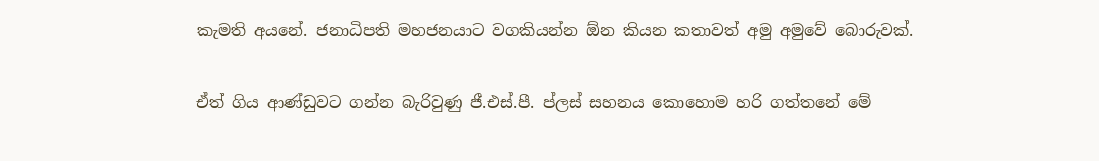කැමති අයනේ. ජනාධිපති මහජනයාට වගකියන්න ඕන කියන කතාවත් අමු අමුවේ බොරුවක්.

ඒත් ගිය ආණ්ඩුවට ගන්න බැරිවුණු ජී.එස්.පී. ප්ලස් සහනය කොහොම හරි ගත්තනේ මේ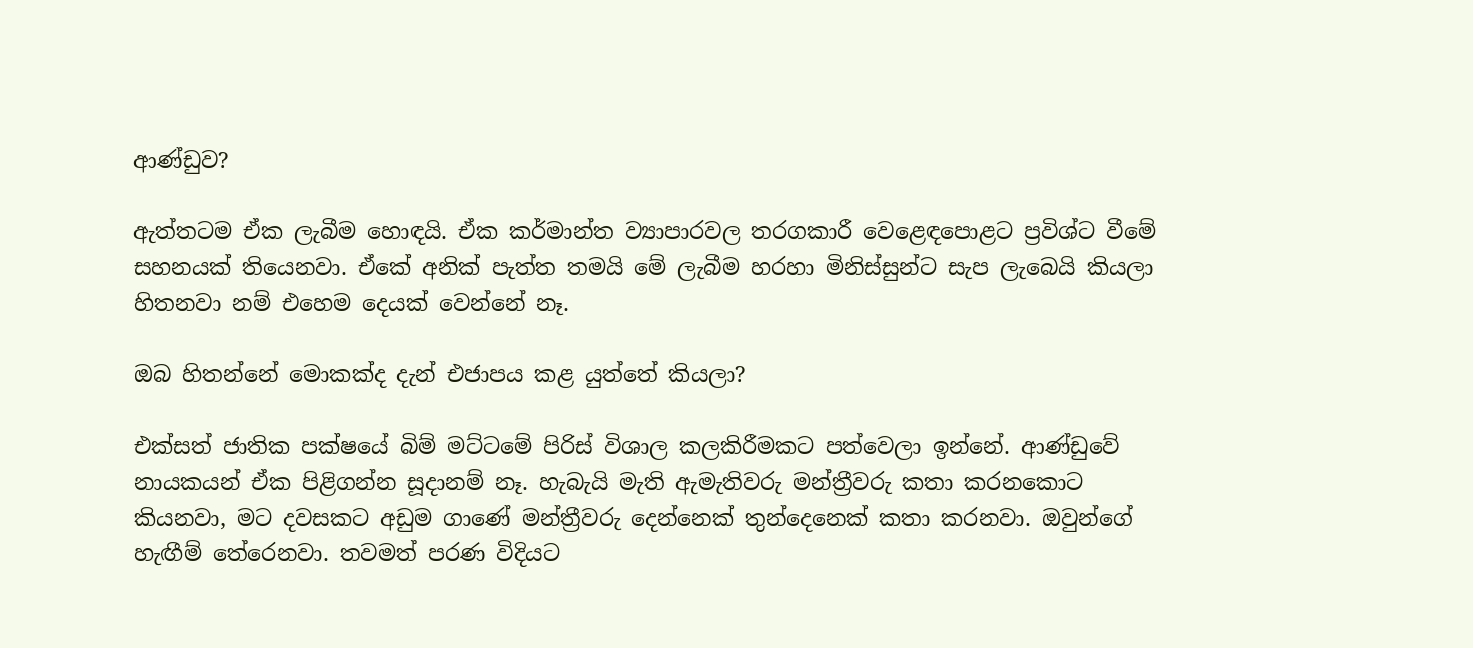ආණ්ඩුව?

ඇත්තටම ඒක ලැබීම හොඳයි. ඒක කර්මාන්ත ව්‍යාපාරවල තරගකාරී වෙළෙඳපොළට ප්‍රවිශ්ට වීමේ සහනයක් තියෙනවා. ඒකේ අනික් පැත්ත තමයි මේ ලැබීම හරහා මිනිස්සුන්ට සැප ලැබෙයි කියලා හිතනවා නම් එහෙම දෙයක් වෙන්නේ නෑ.

ඔබ හිතන්නේ මොකක්ද දැන් එජාපය කළ යුත්තේ කියලා?

එක්සත් ජාතික පක්ෂයේ බිම් මට්ටමේ පිරිස් විශාල කලකිරීමකට පත්වෙලා ඉන්නේ. ආණ්ඩුවේ නායකයන් ඒක පිළිගන්න සූදානම් නෑ. හැබැයි මැති ඇමැතිවරු මන්ත්‍රීවරු කතා කරනකොට කියනවා, මට දවසකට අඩුම ගාණේ මන්ත්‍රීවරු දෙන්නෙක් තුන්දෙනෙක් කතා කරනවා. ඔවුන්ගේ හැඟීම් තේරෙනවා. තවමත් පරණ විදියට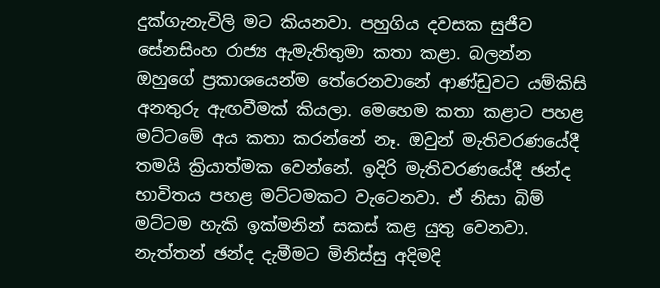දුක්ගැනැවිලි මට කියනවා. පහුගිය දවසක සුජීව සේනසිංහ රාජ්‍ය ඇමැතිතුමා කතා කළා. බලන්න ඔහුගේ ප්‍රකාශයෙන්ම තේරෙනවානේ ආණ්ඩුවට යම්කිසි අනතුරු ඇඟවීමක් කියලා. මෙහෙම කතා කළාට පහළ මට්ටමේ අය කතා කරන්නේ නෑ. ඔවුන් මැතිවරණයේදී තමයි ක්‍රියාත්මක වෙන්නේ. ඉදිරි මැතිවරණයේදී ඡන්ද භාවිතය පහළ මට්ටමකට වැටෙනවා. ඒ නිසා බිම් මට්ටම හැකි ඉක්මනින් සකස් කළ යුතු වෙනවා. නැත්තන් ඡන්ද දැමීමට මිනිස්සු අදිමදි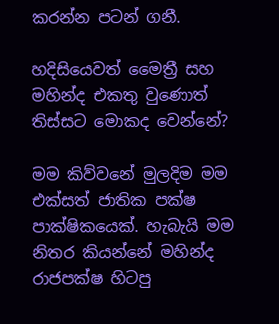කරන්න පටන් ගනී.

හදිසියෙවත් මෛත්‍රී සහ මහින්ද එකතු වුණොත් තිස්සට මොකද වෙන්නේ?

මම කිව්වනේ මුලදිම මම එක්සත් ජාතික පක්ෂ පාක්ෂිකයෙක්. හැබැයි මම නිතර කියන්නේ මහින්ද රාජපක්ෂ හිටපු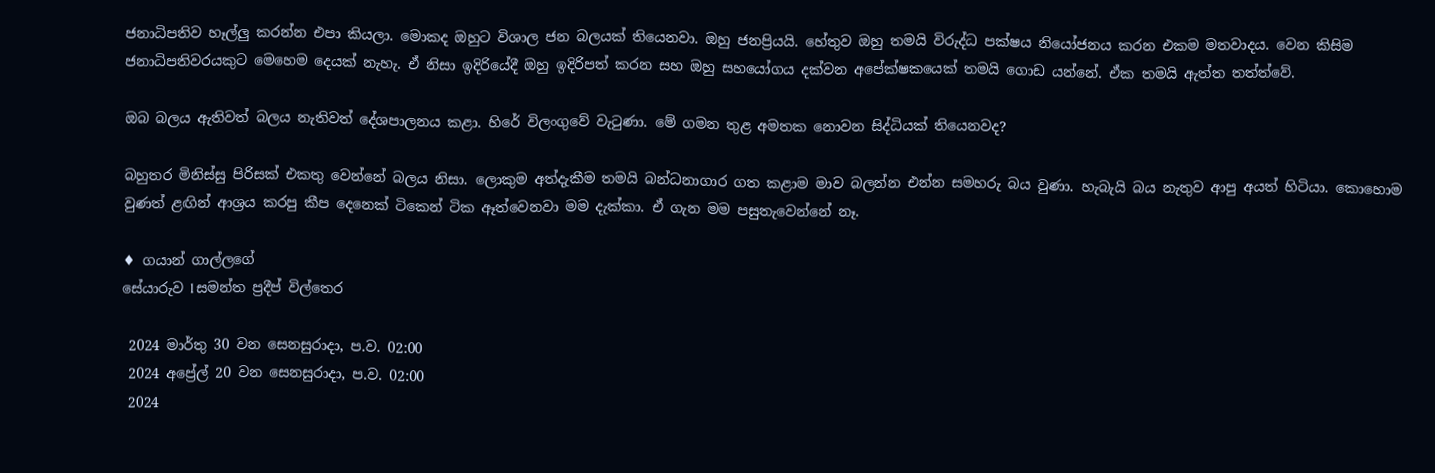ජනාධිපතිව හෑල්ලු කරන්න එපා කියලා. මොකද ඔහුට විශාල ජන බලයක් තියෙනවා. ඔහු ජනප්‍රියයි. හේතුව ඔහු තමයි විරුද්ධ පක්ෂය නියෝජනය කරන එකම මතවාදය. වෙන කිසිම ජනාධිපතිවරයකුට මෙහෙම දෙයක් නැහැ. ඒ නිසා ඉදිරියේදී ඔහු ඉදිරිපත් කරන සහ ඔහු සහයෝගය දක්වන අපේක්ෂකයෙක් තමයි ගොඩ යන්නේ. ඒක තමයි ඇත්ත තත්ත්වේ.

ඔබ බලය ඇතිවත් බලය නැතිවත් දේශපාලනය කළා. හිරේ විලංගුවේ වැටුණා. මේ ගමන තුළ අමතක නොවන සිද්ධියක් තියෙනවද?

බහුතර මිනිස්සු පිරිසක් එකතු වෙන්නේ බලය නිසා. ලොකුම අත්දැකීම තමයි බන්ධනාගාර ගත කළාම මාව බලන්න එන්න සමහරු බය වුණා. හැබැයි බය නැතුව ආපු අයත් හිටියා. කොහොම වුණත් ළඟින් ආශ්‍රය කරපු කීප දෙනෙක් ටිකෙන් ටික ඈත්වෙනවා මම දැක්කා. ඒ ගැන මම පසුතැවෙන්නේ නෑ.

♦ ගයාන් ගාල්ලගේ
සේයාරුව l සමන්ත ප්‍රදීප් විල්තෙර

 2024 මාර්තු 30 වන සෙනසුරාදා, ප.ව. 02:00
 2024 අප්‍රේල් 20 වන සෙනසුරාදා, ප.ව. 02:00
 2024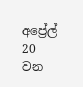අප්‍රේල් 20 වන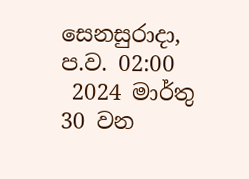සෙනසුරාදා, ප.ව. 02:00
 2024 මාර්තු 30 වන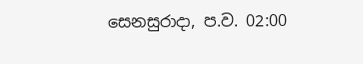සෙනසුරාදා, ප.ව. 02:00